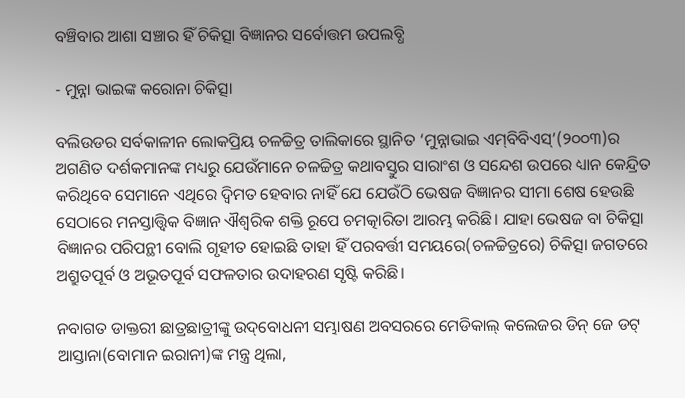ବଞ୍ଚିବାର ଆଶା ସଞ୍ଚାର ହିଁ ଚିକିତ୍ସା ବିଜ୍ଞାନର ସର୍ବୋତ୍ତମ ଉପଲବ୍ଧି

- ମୁନ୍ନା ଭାଇଙ୍କ କରୋନା ଚିକିତ୍ସା

ବଲିଉଡର ସର୍ବକାଳୀନ ଲୋକପ୍ରିୟ ଚଳଚ୍ଚିତ୍ର ତାଲିକାରେ ସ୍ଥାନିତ ‘ମୁନ୍ନାଭାଇ ଏମ୍‌ବିବିଏସ୍’(୨୦୦୩)ର ଅଗଣିତ ଦର୍ଶକମାନଙ୍କ ମଧ୍ୟରୁ ଯେଉଁମାନେ ଚଳଚ୍ଚିତ୍ର କଥାବସ୍ତୁର ସାରାଂଶ ଓ ସନ୍ଦେଶ ଉପରେ ଧ୍ୟାନ କେନ୍ଦ୍ରିତ କରିଥିବେ ସେମାନେ ଏଥିରେ ଦ୍ୱିମତ ହେବାର ନାହିଁ ଯେ ଯେଉଁଠି ଭେଷଜ ବିଜ୍ଞାନର ସୀମା ଶେଷ ହେଉଛି ସେଠାରେ ମନସ୍ତାତ୍ତ୍ୱିକ ବିଜ୍ଞାନ ଐଶ୍ୱରିକ ଶକ୍ତି ରୂପେ ଚମତ୍କାରିତା ଆରମ୍ଭ କରିଛି। ଯାହା ଭେଷଜ ବା ଚିକିତ୍ସା ବିଜ୍ଞାନର ପରିପନ୍ଥୀ ବୋଲି ଗୃହୀତ ହୋଇଛି ତାହା ହିଁ ପରବର୍ତ୍ତୀ ସମୟରେ(ଚଳଚ୍ଚିତ୍ରରେ) ଚିକିତ୍ସା ଜଗତରେ ଅଶ୍ରୁତପୂର୍ବ ଓ ଅଭୂତପୂର୍ବ ସଫଳତାର ଉଦାହରଣ ସୃଷ୍ଟି କରିଛି।

ନବାଗତ ଡାକ୍ତରୀ ଛାତ୍ରଛାତ୍ରୀଙ୍କୁ ଉଦ୍‌ବୋଧନୀ ସମ୍ଭାଷଣ ଅବସରରେ ମେଡିକାଲ୍ କଲେଜର ଡିନ୍ ଜେ ଡଟ୍ ଆସ୍ତାନା(ବୋମାନ ଇରାନୀ)ଙ୍କ ମନ୍ତ୍ର ଥିଲା,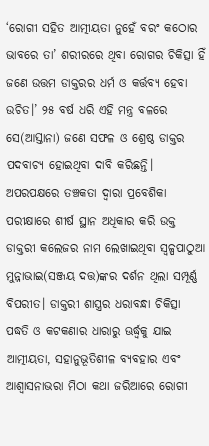‘ରୋଗୀ ସହିତ ଆତ୍ମୀୟତା ନୁହେଁ ବରଂ କଠୋର ଭାବରେ ତା’ ଶରୀରରେ ଥିବା ରୋଗର ଚିକିତ୍ସା ହିଁ ଜଣେ ଉତ୍ତମ ଡାକ୍ତରର ଧର୍ମ ଓ କର୍ତ୍ତବ୍ୟ ହେବା ଉଚିତ।’ ୨୫ ବର୍ଷ ଧରି ଏହି ମନ୍ତ୍ର ବଳରେ ସେ(ଆସ୍ତାନା) ଜଣେ ସଫଳ ଓ ଶ୍ରେଷ୍ଠ ଡାକ୍ତର ପଦବାଚ୍ୟ ହୋଇଥିବା ଦାବି କରିଛନ୍ତି। ଅପରପକ୍ଷରେ ତଞ୍ଚକତା ଦ୍ୱାରା ପ୍ରବେଶିକା ପରୀକ୍ଷାରେ ଶୀର୍ଷ ସ୍ଥାନ ଅଧିକାର କରି ଉକ୍ତ ଡାକ୍ତରୀ କଲେଜର ନାମ ଲେଖାଇଥିବା ସ୍ୱଳ୍ପପାଠୁଆ ମୁନ୍ନାଭାଇ(ସଞ୍ଜୟ ଦତ୍ତ)ଙ୍କର ଦର୍ଶନ ଥିଲା ସମ୍ପୂର୍ଣ୍ଣ ବିପରୀତ। ଡାକ୍ତରୀ ଶାସ୍ତ୍ରର ଧରାବନ୍ଧା ଚିକିତ୍ସା ପଦ୍ଧତି ଓ କଟକଣାର ଧାରାରୁ ଊର୍ଦ୍ଧ୍ବକୁ ଯାଇ ଆତ୍ମୀୟତା, ସହାନୁଭୂତିଶୀଳ ବ୍ୟବହାର ଏବଂ ଆଶ୍ୱାସନାଭରା ମିଠା କଥା ଜରିଆରେ ରୋଗୀ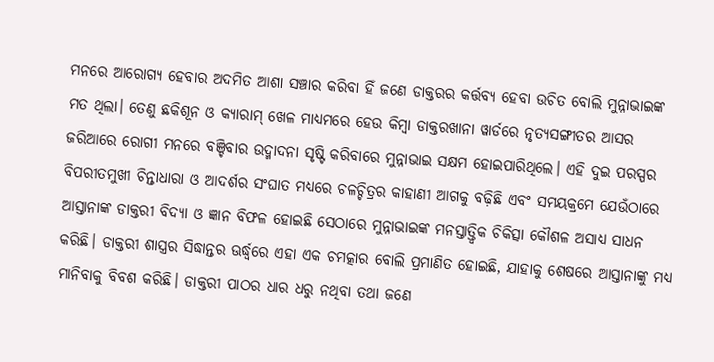ମନରେ ଆରୋଗ୍ୟ ହେବାର ଅଦମିତ ଆଶା ସଞ୍ଚାର କରିବା ହିଁ ଜଣେ ଡାକ୍ତରର କର୍ତ୍ତବ୍ୟ ହେବା ଉଚିତ ବୋଲି ମୁନ୍ନାଭାଇଙ୍କ ମତ ଥିଲା। ତେଣୁ ଛକିଶୂନ ଓ କ୍ୟାରାମ୍ ଖେଳ ମାଧ୍ୟମରେ ହେଉ କିମ୍ବା ଡାକ୍ତରଖାନା ୱାର୍ଡରେ ନୃତ୍ୟସଙ୍ଗୀତର ଆସର ଜରିଆରେ ରୋଗୀ ମନରେ ବଞ୍ଚିବାର ଉଦ୍ମାଦନା ସୃଷ୍ଟି କରିବାରେ ମୁନ୍ନାଭାଇ ସକ୍ଷମ ହୋଇପାରିଥିଲେ। ଏହି ଦୁଇ ପରସ୍ପର ବିପରୀତମୁଖୀ ଚିନ୍ତାଧାରା ଓ ଆଦର୍ଶର ସଂଘାତ ମଧ୍ୟରେ ଚଳଚ୍ଚିତ୍ରର କାହାଣୀ ଆଗକୁ ବଢ଼ିଛି ଏବଂ ସମୟକ୍ରମେ ଯେଉଁଠାରେ ଆସ୍ତାନାଙ୍କ ଡାକ୍ତରୀ ବିଦ୍ୟା ଓ ଜ୍ଞାନ ବିଫଳ ହୋଇଛି ସେଠାରେ ମୁନ୍ନାଭାଇଙ୍କ ମନସ୍ତାତ୍ତ୍ୱିକ ଚିକିତ୍ସା କୌଶଳ ଅସାଧ୍ୟ ସାଧନ କରିଛି। ଡାକ୍ତରୀ ଶାସ୍ତ୍ରର ସିଦ୍ଧାନ୍ତର ଊର୍ଦ୍ଧ୍ବରେ ଏହା ଏକ ଚମତ୍କାର ବୋଲି ପ୍ରମାଣିତ ହୋଇଛି, ଯାହାକୁ ଶେଷରେ ଆସ୍ତାନାଙ୍କୁ ମଧ୍ୟ ମାନିବାକୁ ବିବଶ କରିଛି। ଡାକ୍ତରୀ ପାଠର ଧାର ଧରୁ ନଥିବା ତଥା ଜଣେ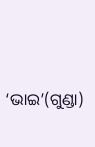‘ଭାଇ’(ଗୁଣ୍ଡା)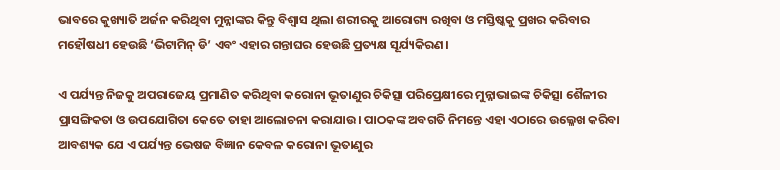ଭାବରେ କୁଖ୍ୟାତି ଅର୍ଜନ କରିଥିବା ମୁନ୍ନାଙ୍କର କିନ୍ତୁ ବିଶ୍ୱାସ ଥିଲା ଶରୀରକୁ ଆରୋଗ୍ୟ ରଖିବା ଓ ମସ୍ତିଷ୍କକୁ ପ୍ରଖର କରିବାର ମହୌଷଧୀ ହେଉଛି ‘ଭିଟାମିନ୍ ଡି’ ଏବଂ ଏହାର ଗନ୍ତାଘର ହେଉଛି ପ୍ରତ୍ୟକ୍ଷ ସୂର୍ଯ୍ୟକିରଣ।

ଏ ପର୍ଯ୍ୟନ୍ତ ନିଜକୁ ଅପରାଜେୟ ପ୍ରମାଣିତ କରିଥିବା କରୋନା ଭୂତାଣୁର ଚିକିତ୍ସା ପରିପ୍ରେକ୍ଷୀରେ ମୁନ୍ନାଭାଇଙ୍କ ଚିକିତ୍ସା ଶୈଳୀର ପ୍ରାସଙ୍ଗିକତା ଓ ଉପଯୋଗିତା କେତେ ତାହା ଆଲୋଚନା କରାଯାଉ। ପାଠକଙ୍କ ଅବଗତି ନିମନ୍ତେ ଏହା ଏଠାରେ ଉଲ୍ଳେଖ କରିବା ଆବଶ୍ୟକ ଯେ ଏ ପର୍ଯ୍ୟନ୍ତ ଭେଷଜ ବିଜ୍ଞାନ କେବଳ କରୋନା ଭୂତାଣୁର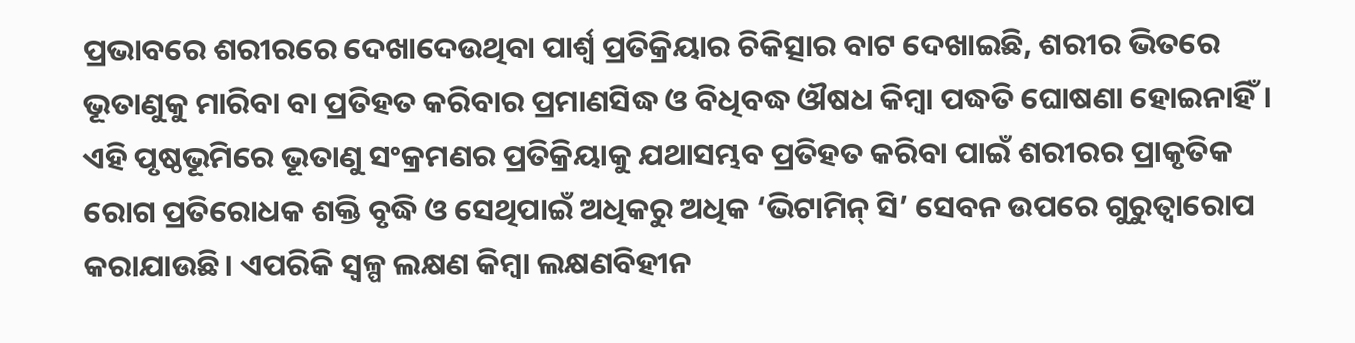ପ୍ରଭାବରେ ଶରୀରରେ ଦେଖାଦେଉଥିବା ପାର୍ଶ୍ବ ପ୍ରତିକ୍ରିୟାର ଚିକିତ୍ସାର ବାଟ ଦେଖାଇଛି, ଶରୀର ଭିତରେ ଭୂତାଣୁକୁ ମାରିବା ବା ପ୍ରତିହତ କରିବାର ପ୍ରମାଣସିଦ୍ଧ ଓ ବିଧିବଦ୍ଧ ଔଷଧ କିମ୍ବା ପଦ୍ଧତି ଘୋଷଣା ହୋଇନାହିଁ। ଏହି ପୃଷ୍ଠଭୂମିରେ ଭୂତାଣୁ ସଂକ୍ରମଣର ପ୍ରତିକ୍ରିୟାକୁ ଯଥାସମ୍ଭବ ପ୍ରତିହତ କରିବା ପାଇଁ ଶରୀରର ପ୍ରାକୃତିକ ରୋଗ ପ୍ରତିରୋଧକ ଶକ୍ତି ବୃଦ୍ଧି ଓ ସେଥିପାଇଁ ଅଧିକରୁ ଅଧିକ ‘ଭିଟାମିନ୍ ସି’ ସେବନ ଉପରେ ଗୁରୁତ୍ୱାରୋପ କରାଯାଉଛି। ଏପରିକି ସ୍ୱଳ୍ପ ଲକ୍ଷଣ କିମ୍ବା ଲକ୍ଷଣବିହୀନ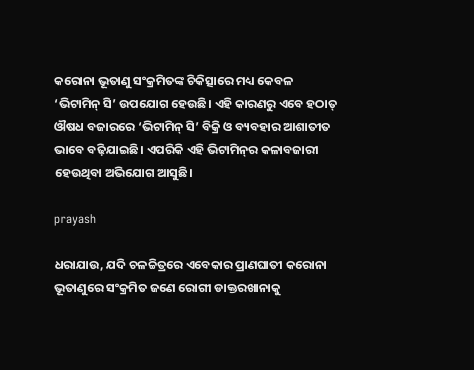କରୋନା ଭୂତାଣୁ ସଂକ୍ରମିତଙ୍କ ଚିକିତ୍ସାରେ ମଧ୍ୟ କେବଳ ‘ଭିଟାମିନ୍ ସି’ ଉପଯୋଗ ହେଉଛି। ଏହି କାରଣରୁ ଏବେ ହଠାତ୍ ଔଷଧ ବଜାରରେ ‘ଭିଟାମିନ୍ ସି’ ବିକ୍ରି ଓ ବ୍ୟବହାର ଆଶାତୀତ ଭାବେ ବଢ଼ିଯାଇଛି। ଏପରିକି ଏହି ଭିଟାମିନ୍‌ର କଳାବଜାରୀ ହେଉଥିବା ଅଭିଯୋଗ ଆସୁଛି।

prayash

ଧରାଯାଉ, ଯଦି ଚଳଚ୍ଚିତ୍ରରେ ଏବେକାର ପ୍ରାଣଘାତୀ କରୋନା ଭୂତାଣୁରେ ସଂକ୍ରମିତ ଜଣେ ରୋଗୀ ଡାକ୍ତରଖାନାକୁ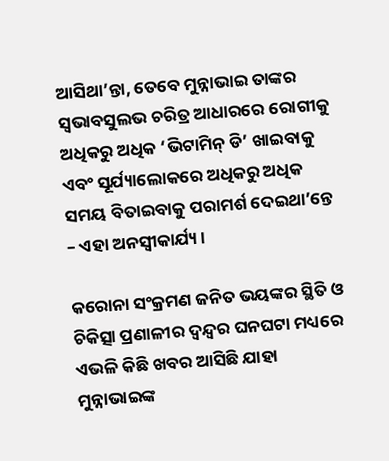ଆସିଥା’ନ୍ତା, ତେବେ ମୁନ୍ନାଭାଇ ତାଙ୍କର ସ୍ୱଭାବସୁଲଭ ଚରିତ୍ର ଆଧାରରେ ରୋଗୀକୁ ଅଧିକରୁ ଅଧିକ ‘ଭିଟାମିନ୍ ଡି’ ଖାଇବାକୁ ଏବଂ ସୂର୍ଯ୍ୟାଲୋକରେ ଅଧିକରୁ ଅଧିକ ସମୟ ବିତାଇବାକୁ ପରାମର୍ଶ ଦେଇଥା’ନ୍ତେ – ଏହା ଅନସ୍ୱୀକାର୍ଯ୍ୟ।

କରୋନା ସଂକ୍ରମଣ ଜନିତ ଭୟଙ୍କର ସ୍ଥିତି ଓ ଚିକିତ୍ସା ପ୍ରଣାଳୀର ଦ୍ୱନ୍ଦ୍ୱର ଘନଘଟା ମଧ୍ୟରେ ଏଭଳି କିଛି ଖବର ଆସିଛି ଯାହା ମୁନ୍ନାଭାଇଙ୍କ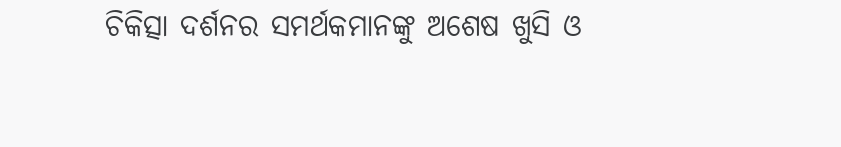ଚିକିତ୍ସା ଦର୍ଶନର ସମର୍ଥକମାନଙ୍କୁ ଅଶେଷ ଖୁସି ଓ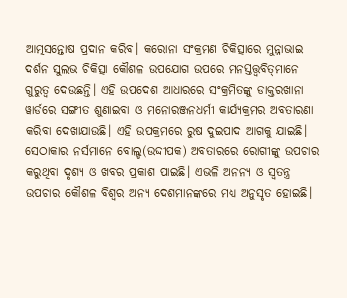ଆତ୍ମସନ୍ତୋଷ ପ୍ରଦାନ କରିବ। କରୋନା ସଂକ୍ରମଣ ଚିକିତ୍ସାରେ ମୁନ୍ନାଭାଇ ଦର୍ଶନ ସୁଲଭ ଚିକିତ୍ସା କୌଶଳ ଉପଯୋଗ ଉପରେ ମନସ୍ତତ୍ତ୍ୱବିତ୍‌ମାନେ ଗୁରୁତ୍ୱ ଦେଉଛନ୍ତି। ଏହି ଉପଦେଶ ଆଧାରରେ ସଂକ୍ରମିତଙ୍କୁ ଡାକ୍ତରଖାନା ୱାର୍ଡରେ ସଙ୍ଗୀତ ଶୁଣାଇବା ଓ ମନୋରଞ୍ଜନଧର୍ମୀ କାର୍ଯ୍ୟକ୍ରମର ଅବତାରଣା କରିବା ଦେଖାଯାଉଛି। ଏହି ଉପକ୍ରମରେ ରୁଷ ଦୁଇପାଦ ଆଗକୁ ଯାଇଛି। ସେଠାକାର ନର୍ସମାନେ ବୋଲ୍ଡ(ଉଦ୍ଦୀପକ) ଅବତାରରେ ରୋଗୀଙ୍କୁ ଉପଚାର କରୁଥିବା ଦୃଶ୍ୟ ଓ ଖବର ପ୍ରକାଶ ପାଇଛି। ଏଭଳି ଅନନ୍ୟ ଓ ସ୍ୱତନ୍ତ୍ର ଉପଚାର କୌଶଳ ବିଶ୍ୱର ଅନ୍ୟ ଦେଶମାନଙ୍କରେ ମଧ୍ୟ ଅନୁସୃତ ହୋଇଛି।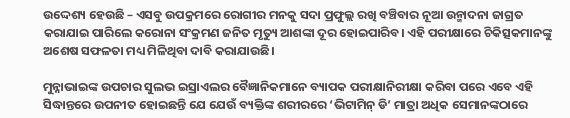ଉଦ୍ଦେଶ୍ୟ ହେଉଛି – ଏସବୁ ଉପକ୍ରମରେ ରୋଗୀର ମନକୁ ସଦା ପ୍ରଫୁଲ୍ଲ ରଖି ବଞ୍ଚିବାର ନୂଆ ଉନ୍ମାଦନା ଜାଗ୍ରତ କରାଯାଇ ପାରିଲେ କରୋନା ସଂକ୍ରମଣ ଜନିତ ମୃତ୍ୟୁ ଆଶଙ୍କା ଦୂର ହୋଇପାରିବ। ଏହି ପରୀକ୍ଷାରେ ଚିକିତ୍ସକମାନଙ୍କୁ ଅଶେଷ ସଫଳତା ମଧ୍ୟ ମିଳିଥିବା ଦାବି କରାଯାଉଛି।

ମୁନ୍ନାଭାଇଙ୍କ ଉପଚାର ସୁଲଭ ଇସ୍ରାଏଲର ବୈଜ୍ଞାନିକମାନେ ବ୍ୟାପକ ପରୀକ୍ଷାନିରୀକ୍ଷା କରିବା ପରେ ଏବେ ଏହି ସିଦ୍ଧାନ୍ତରେ ଉପନୀତ ହୋଇଛନ୍ତି ଯେ ଯେଉଁ ବ୍ୟକ୍ତିଙ୍କ ଶରୀରରେ ‘ଭିଟାମିନ୍ ଡି’ ମାତ୍ରା ଅଧିକ ସେମାନଙ୍କଠାରେ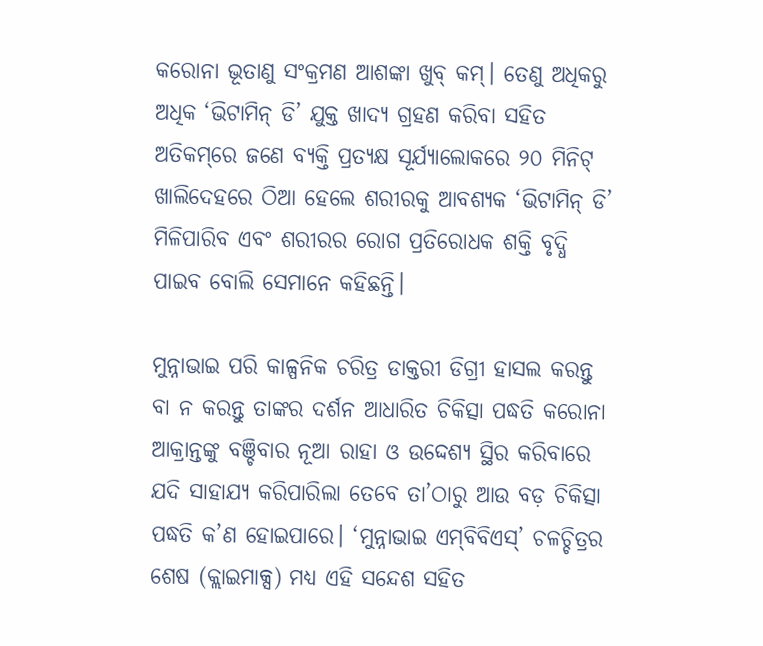କରୋନା ଭୂତାଣୁ ସଂକ୍ରମଣ ଆଶଙ୍କା ଖୁବ୍ କମ୍। ତେଣୁ ଅଧିକରୁ ଅଧିକ ‘ଭିଟାମିନ୍ ଡି’ ଯୁକ୍ତ ଖାଦ୍ୟ ଗ୍ରହଣ କରିବା ସହିତ ଅତିକମ୍‌ରେ ଜଣେ ବ୍ୟକ୍ତି ପ୍ରତ୍ୟକ୍ଷ ସୂର୍ଯ୍ୟାଲୋକରେ ୨୦ ମିନିଟ୍ ଖାଲିଦେହରେ ଠିଆ ହେଲେ ଶରୀରକୁ ଆବଶ୍ୟକ ‘ଭିଟାମିନ୍ ଡି’ ମିଳିପାରିବ ଏବଂ ଶରୀରର ରୋଗ ପ୍ରତିରୋଧକ ଶକ୍ତି ବୃଦ୍ଧି ପାଇବ ବୋଲି ସେମାନେ କହିଛନ୍ତି।

ମୁନ୍ନାଭାଇ ପରି କାଳ୍ପନିକ ଚରିତ୍ର ଡାକ୍ତରୀ ଡିଗ୍ରୀ ହାସଲ କରନ୍ତୁ ବା ନ କରନ୍ତୁ ତାଙ୍କର ଦର୍ଶନ ଆଧାରିତ ଚିକିତ୍ସା ପଦ୍ଧତି କରୋନା ଆକ୍ରାନ୍ତଙ୍କୁ ବଞ୍ଚିବାର ନୂଆ ରାହା ଓ ଉଦ୍ଦେଶ୍ୟ ସ୍ଥିର କରିବାରେ ଯଦି ସାହାଯ୍ୟ କରିପାରିଲା ତେବେ ତା’ଠାରୁ ଆଉ ବଡ଼ ଚିକିତ୍ସା ପଦ୍ଧତି କ’ଣ ହୋଇପାରେ। ‘ମୁନ୍ନାଭାଇ ଏମ୍‌ବିବିଏସ୍’ ଚଳଚ୍ଚିତ୍ରର ଶେଷ (କ୍ଲାଇମାକ୍ସ) ମଧ୍ୟ ଏହି ସନ୍ଦେଶ ସହିତ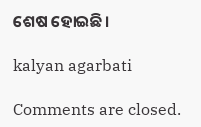ଶେଷ ହୋଇଛି।

kalyan agarbati

Comments are closed.